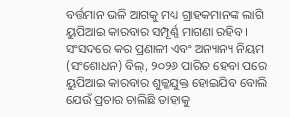ବର୍ତ୍ତମାନ ଭଳି ଆଗକୁ ମଧ୍ୟ ଗ୍ରାହକମାନଙ୍କ ଲାଗି ୟୁପିଆଇ କାରବାର ସମ୍ପୂର୍ଣ୍ଣ ମାଗଣା ରହିବ । ସଂସଦରେ କର ପ୍ରଣାଳୀ ଏବଂ ଅନ୍ୟାନ୍ୟ ନିୟମ (ସଂଶୋଧନ) ବିଲ୍, ୨୦୨୬ ପାରିତ ହେବା ପରେ ୟୁପିଆଇ କାରବାର ଶୁଳ୍କଯୁକ୍ତ ହୋଇଯିବ ବୋଲି ଯେଉଁ ପ୍ରଚାର ଚାଲିଛି ତାହାକୁ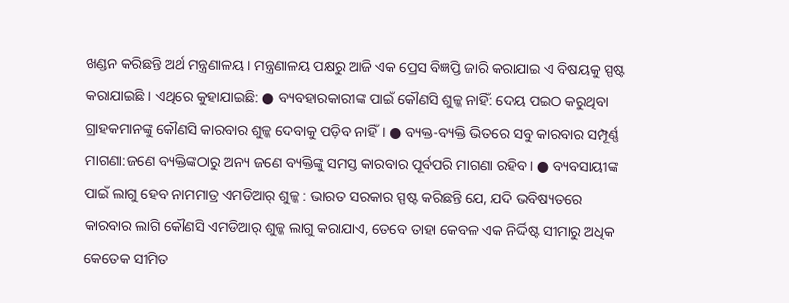ଖଣ୍ଡନ କରିଛନ୍ତି ଅର୍ଥ ମନ୍ତ୍ରଣାଳୟ । ମନ୍ତ୍ରଣାଳୟ ପକ୍ଷରୁ ଆଜି ଏକ ପ୍ରେସ ବିଜ୍ଞପ୍ତି ଜାରି କରାଯାଇ ଏ ବିଷୟକୁ ସ୍ପଷ୍ଟ କରାଯାଇଛି । ଏଥିରେ କୁହାଯାଇଛି: ● ବ୍ୟବହାରକାରୀଙ୍କ ପାଇଁ କୌଣସି ଶୁଳ୍କ ନାହିଁ: ଦେୟ ପଇଠ କରୁଥିବା ଗ୍ରାହକମାନଙ୍କୁ କୌଣସି କାରବାର ଶୁଳ୍କ ଦେବାକୁ ପଡ଼ିବ ନାହିଁ। ● ବ୍ୟକ୍ତ-ବ୍ୟକ୍ତି ଭିତରେ ସବୁ କାରବାର ସମ୍ପୂର୍ଣ୍ଣ ମାଗଣା:ଜଣେ ବ୍ୟକ୍ତିଙ୍କଠାରୁ ଅନ୍ୟ ଜଣେ ବ୍ୟକ୍ତିଙ୍କୁ ସମସ୍ତ କାରବାର ପୂର୍ବପରି ମାଗଣା ରହିବ। ● ବ୍ୟବସାୟୀଙ୍କ ପାଇଁ ଲାଗୁ ହେବ ନାମମାତ୍ର ଏମଡିଆର୍ ଶୁଳ୍କ : ଭାରତ ସରକାର ସ୍ପଷ୍ଟ କରିଛନ୍ତି ଯେ, ଯଦି ଭବିଷ୍ୟତରେ କାରବାର ଲାଗି କୌଣସି ଏମଡିଆର୍ ଶୁଳ୍କ ଲାଗୁ କରାଯାଏ, ତେବେ ତାହା କେବଳ ଏକ ନିର୍ଦ୍ଦିଷ୍ଟ ସୀମାରୁ ଅଧିକ କେତେକ ସୀମିତ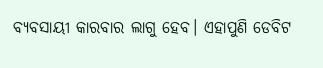ବ୍ୟବସାୟୀ କାରବାର ଲାଗୁ ହେବ। ଏହାପୁଣି ଡେବିଟ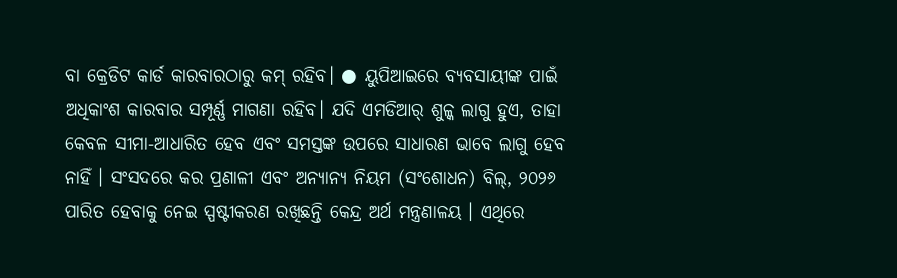ବା କ୍ରେଡିଟ କାର୍ଡ କାରବାରଠାରୁ କମ୍ ରହିବ। ● ୟୁପିଆଇରେ ବ୍ୟବସାୟୀଙ୍କ ପାଇଁ ଅଧିକାଂଶ କାରବାର ସମ୍ପୂର୍ଣ୍ଣ ମାଗଣା ରହିବ। ଯଦି ଏମଡିଆର୍ ଶୁଳ୍କ ଲାଗୁ ହୁଏ, ତାହା କେବଳ ସୀମା-ଆଧାରିତ ହେବ ଏବଂ ସମସ୍ତଙ୍କ ଉପରେ ସାଧାରଣ ଭାବେ ଲାଗୁ ହେବ ନାହିଁ । ସଂସଦରେ କର ପ୍ରଣାଳୀ ଏବଂ ଅନ୍ୟାନ୍ୟ ନିୟମ (ସଂଶୋଧନ) ବିଲ୍, ୨୦୨୬ ପାରିତ ହେବାକୁ ନେଇ ସ୍ପଷ୍ଟୀକରଣ ରଖିଛନ୍ତି କେନ୍ଦ୍ର ଅର୍ଥ ମନ୍ତ୍ରଣାଳୟ । ଏଥିରେ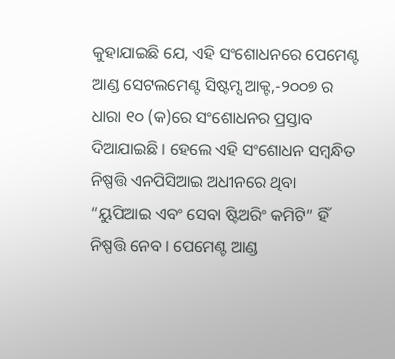କୁହାଯାଇଛି ଯେ, ଏହି ସଂଶୋଧନରେ ପେମେଣ୍ଟ ଆଣ୍ଡ ସେଟଲମେଣ୍ଟ ସିଷ୍ଟମ୍ସ ଆକ୍ଟ,-୨୦୦୭ ର ଧାରା ୧୦ (କ)ରେ ସଂଶୋଧନର ପ୍ରସ୍ତାବ ଦିଆଯାଇଛି । ହେଲେ ଏହି ସଂଶୋଧନ ସମ୍ବନ୍ଧିତ ନିଷ୍ପତ୍ତି ଏନପିସିଆଇ ଅଧୀନରେ ଥିବା “ୟୁପିଆଇ ଏବଂ ସେବା ଷ୍ଟିଅରିଂ କମିଟି” ହିଁ ନିଷ୍ପତ୍ତି ନେବ । ପେମେଣ୍ଟ ଆଣ୍ଡ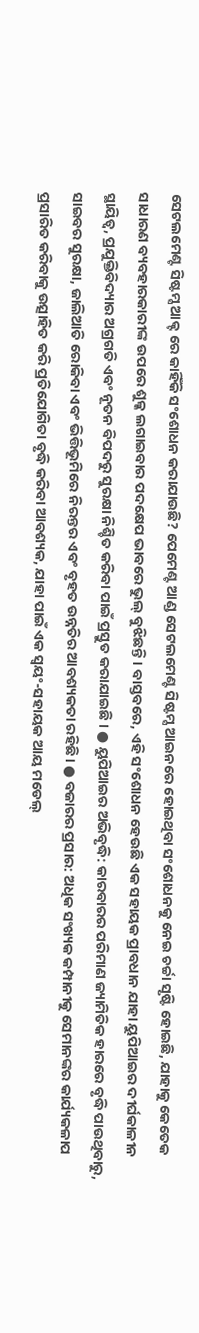ସେଟଲମେଣ୍ଟ ସିଷ୍ଟମ୍ସ ଆକ୍ଟ ରେ କାହିଁକି ସଂଶୋଧନ କରାଯାଉଛି? ପେମେଣ୍ଟ ଆଣ୍ଡ ସେଟଲମେଣ୍ଟ ସିଷ୍ଟମ୍ସ ଆଇନରେ ହୋଇଥିବା ସଂଶୋଧନକୁ ନେଇ ଚର୍ଚ୍ଚା ସୃଷ୍ଟି ହୋଇଛି, ଯାହାକୁ କେତେକ ସାଧାରଣ ବ୍ୟବହାରକାରୀଙ୍କ ଉପରେ ଶୁଳ୍କ ଲଗାଇବାର ପଦକ୍ଷେପ ଭାବରେ ଭୁଲ୍ ବୁଝିଛନ୍ତି। ବାସ୍ତବରେ, ଏହି ସଂଶୋଧନ ହେଉଛି ଏକ ସହାୟକ ପ୍ରାବଧାନ ଯାହା ୟୁପିଆଇର ଦୀର୍ଘକାଳୀନ ସ୍ଥାୟିତ୍ୱ, ପ୍ରଯୁକ୍ତିବିଦ୍ୟାର ଅଗ୍ରଗତି ଏବଂ ନୂତନ ବିପଦରୁ ସୁରକ୍ଷା ନିଶ୍ଚିତ କରିବା ପାଇଁ ପ୍ରସ୍ତୁତ କରାଯାଇଛି । ● ୟୁପିଆଇର ଅଭିବୃଦ୍ଧି: କାରବାରର ପରିମାଣ ଜ୍ୟାମିତିକ ହାରରେ ବୃଦ୍ଧି ପାଉଥିବାରୁ, ସାଇବର ସୁରକ୍ଷା, ଜାଲିଆତି ରୋକିବା ଏବଂ ଭିତ୍ତିଭୂମିରେ ନିରନ୍ତର ଏବଂ ବୃହତ ଉନ୍ନତିର ଆବଶ୍ୟକତା ରହିଛି। ● ବଜାରର ପ୍ରସାର: ଅଧିକ ସଂଖ୍ୟକ କମ୍ପାନୀକୁ ସେମାନଙ୍କର କାର୍ଯ୍ୟକଳାପ ପ୍ରସାରିତ କରିବାକୁ ଉତ୍ସାହିତ କରି ପ୍ରତିଯୋଗିତା ବୃଦ୍ଧି କରିବା ଆବଶ୍ୟକ, ଯାହା ପାଇଁ ଏକ ସ୍ୱୟଂ-ସହାୟକ ଆୟ ମଡେଲ୍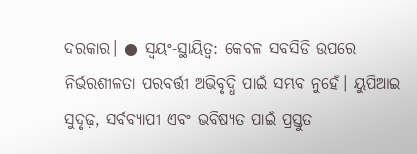ଦରକାର। ● ସ୍ୱୟଂ-ସ୍ଥାୟିତ୍ୱ: କେବଳ ସବସିଡି ଉପରେ ନିର୍ଭରଶୀଳତା ପରବର୍ତ୍ତୀ ଅଭିବୃଦ୍ଧି ପାଇଁ ସମ୍ଭବ ନୁହେଁ। ୟୁପିଆଇ ସୁଦୃଢ଼, ସର୍ବବ୍ୟାପୀ ଏବଂ ଭବିଷ୍ୟତ ପାଇଁ ପ୍ରସ୍ତୁତ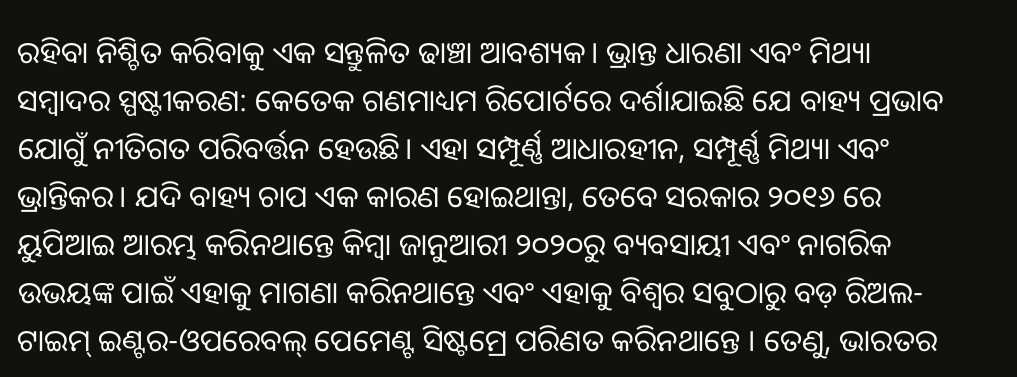ରହିବା ନିଶ୍ଚିତ କରିବାକୁ ଏକ ସନ୍ତୁଳିତ ଢାଞ୍ଚା ଆବଶ୍ୟକ। ଭ୍ରାନ୍ତ ଧାରଣା ଏବଂ ମିଥ୍ୟା ସମ୍ବାଦର ସ୍ପଷ୍ଟୀକରଣ: କେତେକ ଗଣମାଧ୍ୟମ ରିପୋର୍ଟରେ ଦର୍ଶାଯାଇଛି ଯେ ବାହ୍ୟ ପ୍ରଭାବ ଯୋଗୁଁ ନୀତିଗତ ପରିବର୍ତ୍ତନ ହେଉଛି। ଏହା ସମ୍ପୂର୍ଣ୍ଣ ଆଧାରହୀନ, ସମ୍ପୂର୍ଣ୍ଣ ମିଥ୍ୟା ଏବଂ ଭ୍ରାନ୍ତିକର। ଯଦି ବାହ୍ୟ ଚାପ ଏକ କାରଣ ହୋଇଥାନ୍ତା, ତେବେ ସରକାର ୨୦୧୬ ରେ ୟୁପିଆଇ ଆରମ୍ଭ କରିନଥାନ୍ତେ କିମ୍ବା ଜାନୁଆରୀ ୨୦୨୦ରୁ ବ୍ୟବସାୟୀ ଏବଂ ନାଗରିକ ଉଭୟଙ୍କ ପାଇଁ ଏହାକୁ ମାଗଣା କରିନଥାନ୍ତେ ଏବଂ ଏହାକୁ ବିଶ୍ୱର ସବୁଠାରୁ ବଡ଼ ରିଅଲ-ଟାଇମ୍ ଇଣ୍ଟର-ଓପରେବଲ୍ ପେମେଣ୍ଟ ସିଷ୍ଟମ୍ରେ ପରିଣତ କରିନଥାନ୍ତେ । ତେଣୁ, ଭାରତର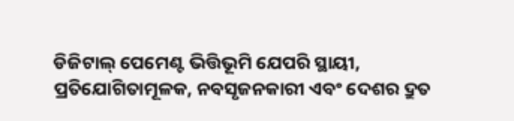ଡିଜିଟାଲ୍ ପେମେଣ୍ଟ ଭିତ୍ତିଭୂମି ଯେପରି ସ୍ଥାୟୀ, ପ୍ରତିଯୋଗିତାମୂଳକ, ନବସୃଜନକାରୀ ଏବଂ ଦେଶର ଦ୍ରୁତ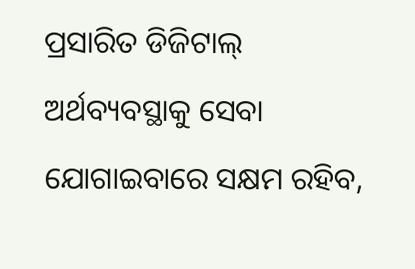ପ୍ରସାରିତ ଡିଜିଟାଲ୍ ଅର୍ଥବ୍ୟବସ୍ଥାକୁ ସେବା ଯୋଗାଇବାରେ ସକ୍ଷମ ରହିବ,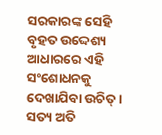ସରକାରଙ୍କ ସେହି ବୃହତ ଉଦ୍ଦେଶ୍ୟ ଆଧାରରେ ଏହି ସଂଶୋଧନକୁ ଦେଖାଯିବା ଉଚିତ୍ । ସତ୍ୟ ଅତି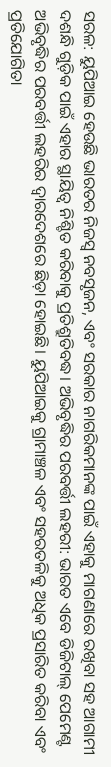ସରଳ: ୟୁପିଆଇ ହେଉଛି ଭାରତର ନିଜସ୍ୱ ନବସୃଜନ, ଏବଂ ସରକାର ନାଗରିକମାନଙ୍କ ପାଇଁ ଏହାକୁ ମାଗଣାରେ ରଖିବା ସହ ଆଗାମୀ ଦଶନ୍ଧି ଗୁଡ଼ିକ ପାଇଁ ଏହାର ସ୍ଥାୟିତ୍ୱ ନିଶ୍ଚିତ କରିବାକୁ ପ୍ରତିଶ୍ରୁତିବଦ୍ଧ। ଅଭିବୃଦ୍ଧିର ପରବର୍ତ୍ତୀ ଲହରୀ: ଭାରତ ଏବେ ଡିଜିଟାଲ୍ ପେମେଣ୍ଟ ଅଭିବୃଦ୍ଧିର ପରବର୍ତ୍ତୀ ଲହରିର ଦ୍ୱାରଦେଶରେ ଛିଡ଼ା ହୋଇଛି। ୟୁପିଆଇକୁ ଗ୍ରାମାଞ୍ଚଳ ଏବଂ ସହରତଳିକୁ ଅଧିକ ପ୍ରସାରିତ କରିବା ଏବଂ ପ୍ରତିଯୋଗିତା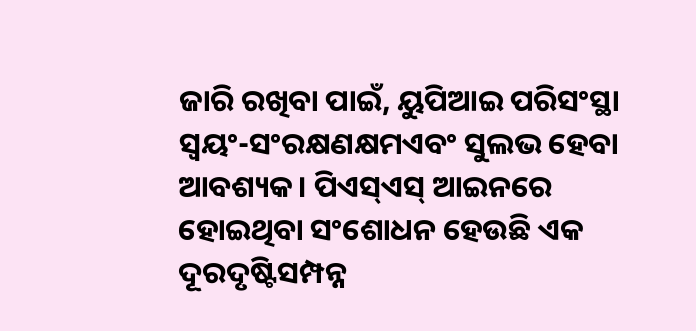ଜାରି ରଖିବା ପାଇଁ, ୟୁପିଆଇ ପରିସଂସ୍ଥା ସ୍ୱୟଂ-ସଂରକ୍ଷଣକ୍ଷମଏବଂ ସୁଲଭ ହେବା ଆବଶ୍ୟକ। ପିଏସ୍ଏସ୍ ଆଇନରେ ହୋଇଥିବା ସଂଶୋଧନ ହେଉଛି ଏକ ଦୂରଦୃଷ୍ଟିସମ୍ପନ୍ନ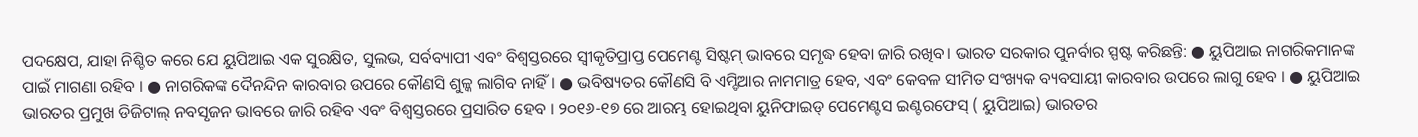ପଦକ୍ଷେପ, ଯାହା ନିଶ୍ଚିତ କରେ ଯେ ୟୁପିଆଇ ଏକ ସୁରକ୍ଷିତ, ସୁଲଭ, ସର୍ବବ୍ୟାପୀ ଏବଂ ବିଶ୍ୱସ୍ତରରେ ସ୍ୱୀକୃତିପ୍ରାପ୍ତ ପେମେଣ୍ଟ ସିଷ୍ଟମ୍ ଭାବରେ ସମୃଦ୍ଧ ହେବା ଜାରି ରଖିବ। ଭାରତ ସରକାର ପୁନର୍ବାର ସ୍ପଷ୍ଟ କରିଛନ୍ତି: ● ୟୁପିଆଇ ନାଗରିକମାନଙ୍କ ପାଇଁ ମାଗଣା ରହିବ । ● ନାଗରିକଙ୍କ ଦୈନନ୍ଦିନ କାରବାର ଉପରେ କୌଣସି ଶୁଳ୍କ ଲାଗିବ ନାହିଁ । ● ଭବିଷ୍ୟତର କୌଣସି ବି ଏମ୍ଡିଆର ନାମମାତ୍ର ହେବ, ଏବଂ କେବଳ ସୀମିତ ସଂଖ୍ୟକ ବ୍ୟବସାୟୀ କାରବାର ଉପରେ ଲାଗୁ ହେବ । ● ୟୁପିଆଇ ଭାରତର ପ୍ରମୁଖ ଡିଜିଟାଲ୍ ନବସୃଜନ ଭାବରେ ଜାରି ରହିବ ଏବଂ ବିଶ୍ୱସ୍ତରରେ ପ୍ରସାରିତ ହେବ । ୨୦୧୬-୧୭ ରେ ଆରମ୍ଭ ହୋଇଥିବା ୟୁନିଫାଇଡ୍ ପେମେଣ୍ଟସ ଇଣ୍ଟରଫେସ୍ ( ୟୁପିଆଇ) ଭାରତର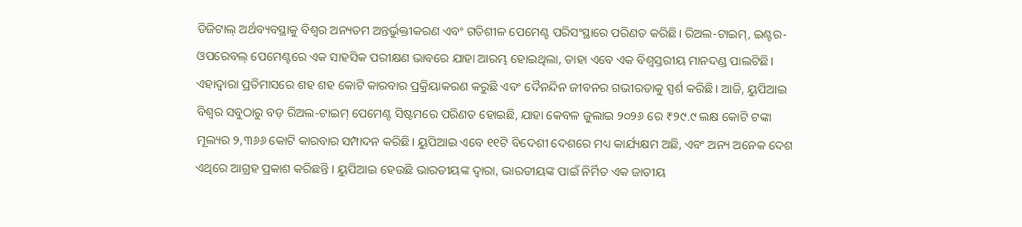ଡିଜିଟାଲ୍ ଅର୍ଥବ୍ୟବସ୍ଥାକୁ ବିଶ୍ୱର ଅନ୍ୟତମ ଅନ୍ତର୍ଭୁକ୍ତୀକରଣ ଏବଂ ଗତିଶୀଳ ପେମେଣ୍ଟ ପରିସଂସ୍ଥାରେ ପରିଣତ କରିଛି। ରିଅଲ-ଟାଇମ୍, ଇଣ୍ଟର-ଓପରେବଲ୍ ପେମେଣ୍ଟରେ ଏକ ସାହସିକ ପରୀକ୍ଷଣ ଭାବରେ ଯାହା ଆରମ୍ଭ ହୋଇଥିଲା, ତାହା ଏବେ ଏକ ବିଶ୍ୱସ୍ତରୀୟ ମାନଦଣ୍ଡ ପାଲଟିଛି। ଏହାଦ୍ୱାରା ପ୍ରତିମାସରେ ଶହ ଶହ କୋଟି କାରବାର ପ୍ରକ୍ରିୟାକରଣ କରୁଛି ଏବଂ ଦୈନନ୍ଦିନ ଜୀବନର ଗଭୀରତାକୁ ସ୍ପର୍ଶ କରିଛି। ଆଜି, ୟୁପିଆଇ ବିଶ୍ୱର ସବୁଠାରୁ ବଡ଼ ରିଅଲ-ଟାଇମ୍ ପେମେଣ୍ଟ ସିଷ୍ଟମରେ ପରିଣତ ହୋଇଛି, ଯାହା କେବଳ ଜୁଲାଇ ୨୦୨୬ ରେ ₹୨୯.୯ ଲକ୍ଷ କୋଟି ଟଙ୍କା ମୂଲ୍ୟର ୨,୩୬୬ କୋଟି କାରବାର ସମ୍ପାଦନ କରିଛି। ୟୁପିଆଇ ଏବେ ୧୧ଟି ବିଦେଶୀ ଦେଶରେ ମଧ୍ୟ କାର୍ଯ୍ୟକ୍ଷମ ଅଛି, ଏବଂ ଅନ୍ୟ ଅନେକ ଦେଶ ଏଥିରେ ଆଗ୍ରହ ପ୍ରକାଶ କରିଛନ୍ତି । ୟୁପିଆଇ ହେଉଛି ଭାରତୀୟଙ୍କ ଦ୍ୱାରା, ଭାରତୀୟଙ୍କ ପାଇଁ ନିର୍ମିତ ଏକ ଜାତୀୟ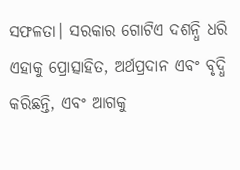ସଫଳତା। ସରକାର ଗୋଟିଏ ଦଶନ୍ଧି ଧରି ଏହାକୁ ପ୍ରୋତ୍ସାହିତ, ଅର୍ଥପ୍ରଦାନ ଏବଂ ବୃଦ୍ଧି କରିଛନ୍ତି, ଏବଂ ଆଗକୁ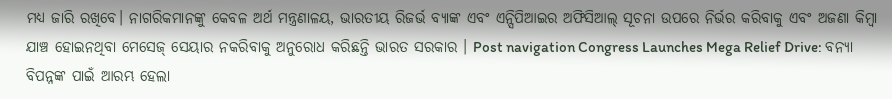ମଧ୍ୟ ଜାରି ରଖିବେ। ନାଗରିକମାନଙ୍କୁ କେବଳ ଅର୍ଥ ମନ୍ତ୍ରଣାଳୟ, ଭାରତୀୟ ରିଜର୍ଭ ବ୍ୟାଙ୍କ ଏବଂ ଏନ୍ସିପିଆଇର ଅଫିସିଆଲ୍ ସୂଚନା ଉପରେ ନିର୍ଭର କରିବାକୁ ଏବଂ ଅଜଣା କିମ୍ବା ଯାଞ୍ଚ ହୋଇନଥିବା ମେସେଜ୍ ସେୟାର ନକରିବାକୁ ଅନୁରୋଧ କରିଛନ୍ତି ଭାରତ ସରକାର । Post navigation Congress Launches Mega Relief Drive: ବନ୍ୟା ବିପନ୍ନଙ୍କ ପାଇଁ ଆରମ୍ଭ ହେଲା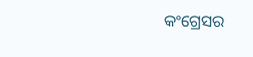କଂଗ୍ରେସର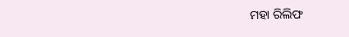ମହା ରିଲିଫ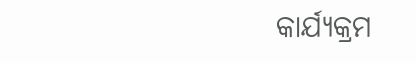କାର୍ଯ୍ୟକ୍ରମ